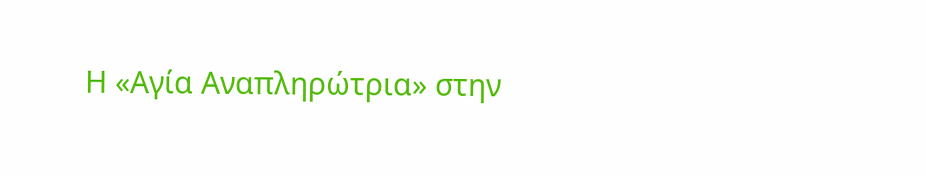Η «Αγία Αναπληρώτρια» στην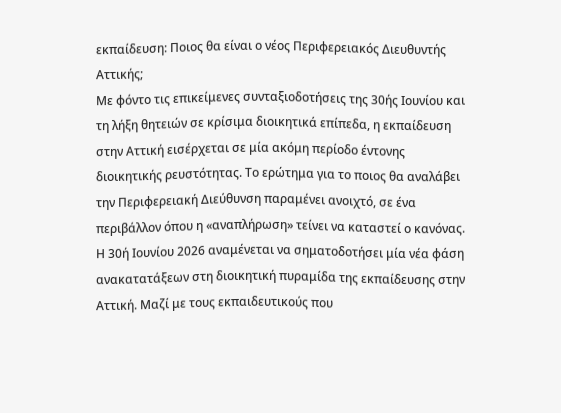εκπαίδευση: Ποιος θα είναι ο νέος Περιφερειακός Διευθυντής Αττικής;
Με φόντο τις επικείμενες συνταξιοδοτήσεις της 30ής Ιουνίου και τη λήξη θητειών σε κρίσιμα διοικητικά επίπεδα, η εκπαίδευση στην Αττική εισέρχεται σε μία ακόμη περίοδο έντονης διοικητικής ρευστότητας. Το ερώτημα για το ποιος θα αναλάβει την Περιφερειακή Διεύθυνση παραμένει ανοιχτό, σε ένα περιβάλλον όπου η «αναπλήρωση» τείνει να καταστεί ο κανόνας.
Η 30ή Ιουνίου 2026 αναμένεται να σηματοδοτήσει μία νέα φάση ανακατατάξεων στη διοικητική πυραμίδα της εκπαίδευσης στην Αττική. Μαζί με τους εκπαιδευτικούς που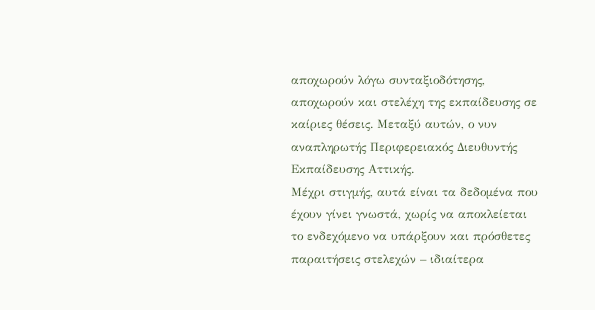αποχωρούν λόγω συνταξιοδότησης, αποχωρούν και στελέχη της εκπαίδευσης σε καίριες θέσεις. Μεταξύ αυτών, ο νυν αναπληρωτής Περιφερειακός Διευθυντής Εκπαίδευσης Αττικής.
Μέχρι στιγμής, αυτά είναι τα δεδομένα που έχουν γίνει γνωστά, χωρίς να αποκλείεται το ενδεχόμενο να υπάρξουν και πρόσθετες παραιτήσεις στελεχών – ιδιαίτερα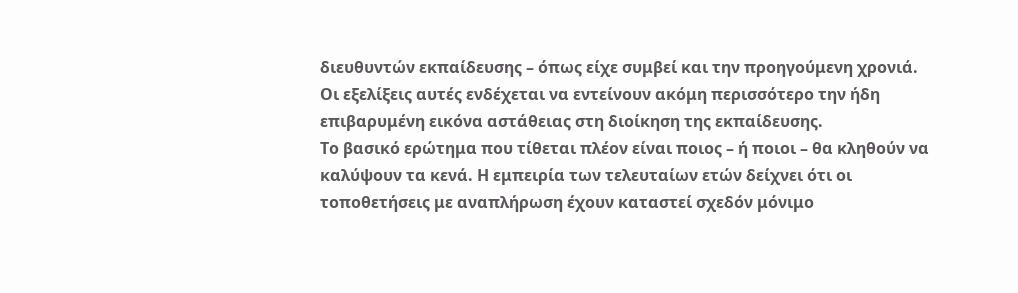διευθυντών εκπαίδευσης – όπως είχε συμβεί και την προηγούμενη χρονιά. Οι εξελίξεις αυτές ενδέχεται να εντείνουν ακόμη περισσότερο την ήδη επιβαρυμένη εικόνα αστάθειας στη διοίκηση της εκπαίδευσης.
Το βασικό ερώτημα που τίθεται πλέον είναι ποιος – ή ποιοι – θα κληθούν να καλύψουν τα κενά. Η εμπειρία των τελευταίων ετών δείχνει ότι οι τοποθετήσεις με αναπλήρωση έχουν καταστεί σχεδόν μόνιμο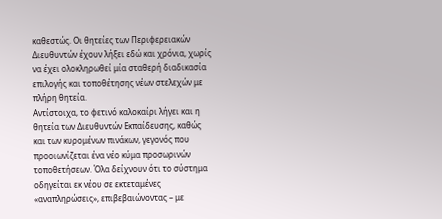καθεστώς. Οι θητείες των Περιφερειακών Διευθυντών έχουν λήξει εδώ και χρόνια, χωρίς να έχει ολοκληρωθεί μία σταθερή διαδικασία επιλογής και τοποθέτησης νέων στελεχών με πλήρη θητεία.
Αντίστοιχα, το φετινό καλοκαίρι λήγει και η θητεία των Διευθυντών Εκπαίδευσης, καθώς και των κυρομένων πινάκων, γεγονός που προοιωνίζεται ένα νέο κύμα προσωρινών τοποθετήσεων. Όλα δείχνουν ότι το σύστημα οδηγείται εκ νέου σε εκτεταμένες «αναπληρώσεις», επιβεβαιώνοντας – με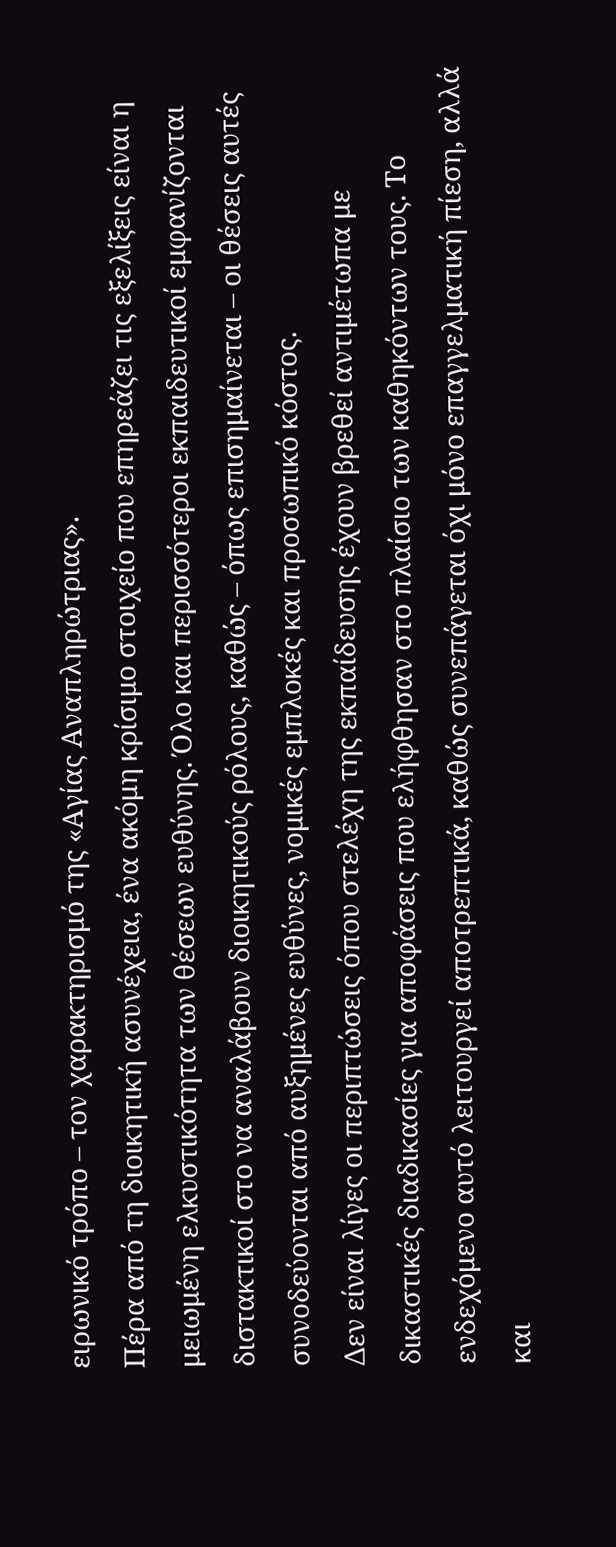ειρωνικό τρόπο – τον χαρακτηρισμό της «Αγίας Αναπληρώτριας».
Πέρα από τη διοικητική ασυνέχεια, ένα ακόμη κρίσιμο στοιχείο που επηρεάζει τις εξελίξεις είναι η μειωμένη ελκυστικότητα των θέσεων ευθύνης. Όλο και περισσότεροι εκπαιδευτικοί εμφανίζονται διστακτικοί στο να αναλάβουν διοικητικούς ρόλους, καθώς – όπως επισημαίνεται – οι θέσεις αυτές συνοδεύονται από αυξημένες ευθύνες, νομικές εμπλοκές και προσωπικό κόστος.
Δεν είναι λίγες οι περιπτώσεις όπου στελέχη της εκπαίδευσης έχουν βρεθεί αντιμέτωπα με δικαστικές διαδικασίες για αποφάσεις που ελήφθησαν στο πλαίσιο των καθηκόντων τους. Το ενδεχόμενο αυτό λειτουργεί αποτρεπτικά, καθώς συνεπάγεται όχι μόνο επαγγελματική πίεση, αλλά και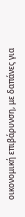οικονομική επιβάρυνση, με δαπάνες για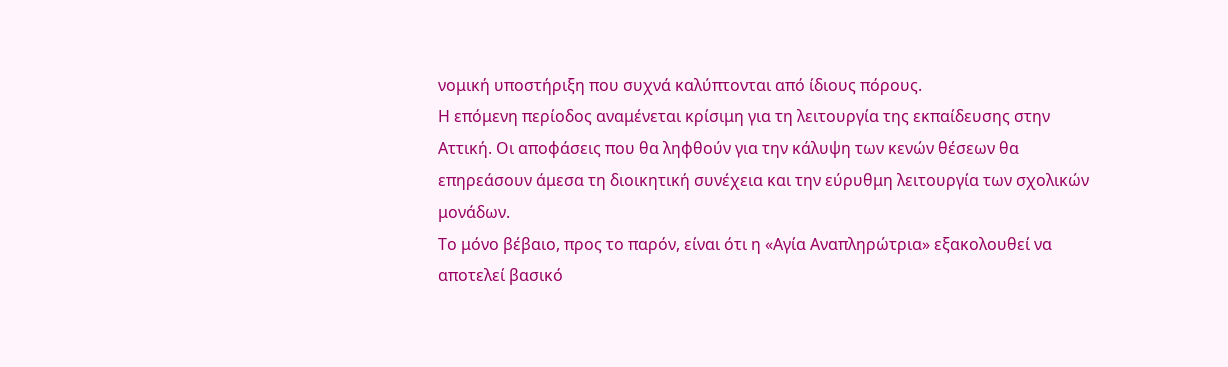νομική υποστήριξη που συχνά καλύπτονται από ίδιους πόρους.
Η επόμενη περίοδος αναμένεται κρίσιμη για τη λειτουργία της εκπαίδευσης στην Αττική. Οι αποφάσεις που θα ληφθούν για την κάλυψη των κενών θέσεων θα επηρεάσουν άμεσα τη διοικητική συνέχεια και την εύρυθμη λειτουργία των σχολικών μονάδων.
Το μόνο βέβαιο, προς το παρόν, είναι ότι η «Αγία Αναπληρώτρια» εξακολουθεί να αποτελεί βασικό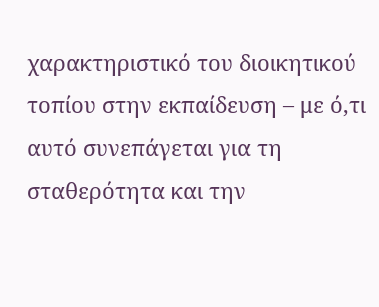χαρακτηριστικό του διοικητικού τοπίου στην εκπαίδευση – με ό,τι αυτό συνεπάγεται για τη σταθερότητα και την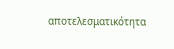αποτελεσματικότητα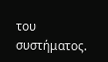του συστήματος.